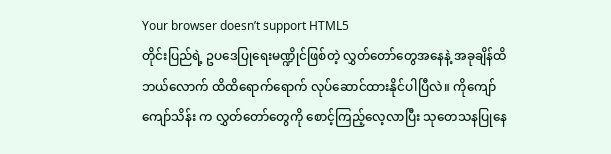Your browser doesn’t support HTML5
တိုင်းပြည်ရဲ့ ဥပဒေပြုရေးမဏ္ဍိုင်ဖြစ်တဲ့ လွှတ်တော်တွေအနေနဲ့ အခုချိန်ထိ ဘယ်လောက် ထိထိရောက်ရောက် လုပ်ဆောင်ထားနိုင်ပါပြီလဲ။ ကိုကျော်ကျော်သိန်း က လွှတ်တော်တွေကို စောင့်ကြည့်လေ့လာပြီး သုတေသနပြုနေ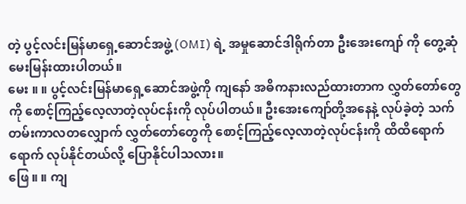တဲ့ ပွင့်လင်းမြန်မာရှေ့ဆောင်အဖွဲ့ (OMI) ရဲ့ အမှုဆောင်ဒါရိုက်တာ ဦးအေးကျော် ကို တွေ့ဆုံမေးမြန်းထားပါတယ်။
မေး ။ ။ ပွင့်လင်းမြန်မာရှေ့ဆောင်အဖွဲ့ကို ကျနော် အဓိကနားလည်ထားတာက လွှတ်တော်တွေကို စောင့်ကြည့်လေ့လာတဲ့လုပ်ငန်းကို လုပ်ပါတယ်။ ဦးအေးကျော်တို့အနေနဲ့ လုပ်ခဲ့တဲ့ သက်တမ်းကာလတလျှောက် လွှတ်တော်တွေကို စောင့်ကြည့်လေ့လာတဲ့လုပ်ငန်းကို ထိထိရောက်ရောက် လုပ်နိုင်တယ်လို့ ပြောနိုင်ပါသလား။
ဖြေ ။ ။ ကျ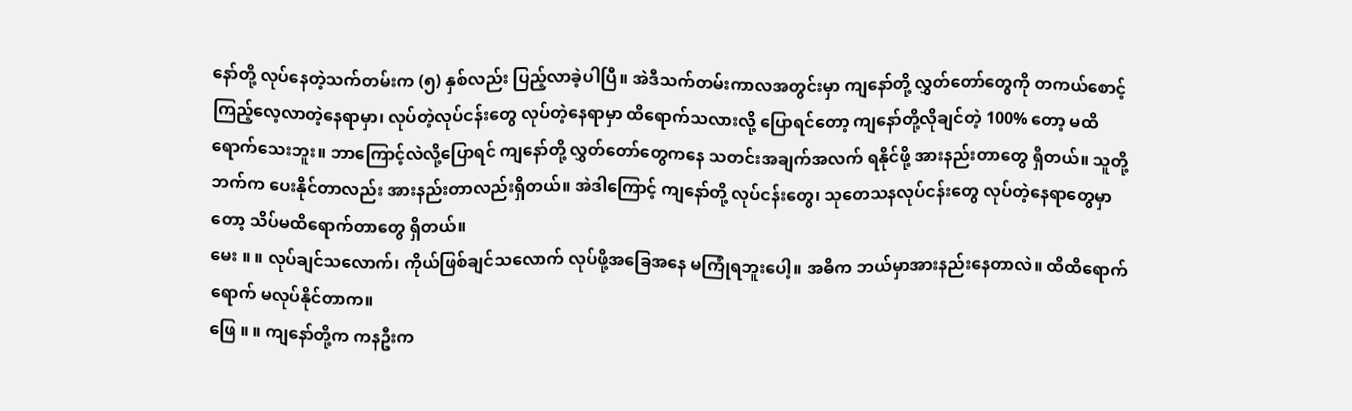နော်တို့ လုပ်နေတဲ့သက်တမ်းက (၅) နှစ်လည်း ပြည့်လာခဲ့ပါပြီ။ အဲဒီသက်တမ်းကာလအတွင်းမှာ ကျနော်တို့ လွှတ်တော်တွေကို တကယ်စောင့်ကြည့်လေ့လာတဲ့နေရာမှာ၊ လုပ်တဲ့လုပ်ငန်းတွေ လုပ်တဲ့နေရာမှာ ထိရောက်သလားလို့ ပြောရင်တော့ ကျနော်တို့လိုချင်တဲ့ 100% တော့ မထိရောက်သေးဘူး။ ဘာကြောင့်လဲလို့ပြောရင် ကျနော်တို့ လွှတ်တော်တွေကနေ သတင်းအချက်အလက် ရနိုင်ဖို့ အားနည်းတာတွေ ရှိတယ်။ သူတို့ဘက်က ပေးနိုင်တာလည်း အားနည်းတာလည်းရှိတယ်။ အဲဒါကြောင့် ကျနော်တို့ လုပ်ငန်းတွေ၊ သုတေသနလုပ်ငန်းတွေ လုပ်တဲ့နေရာတွေမှာတော့ သိပ်မထိရောက်တာတွေ ရှိတယ်။
မေး ။ ။ လုပ်ချင်သလောက်၊ ကိုယ်ဖြစ်ချင်သလောက် လုပ်ဖို့အခြေအနေ မကြုံရဘူးပေါ့။ အဓိက ဘယ်မှာအားနည်းနေတာလဲ။ ထိထိရောက်ရောက် မလုပ်နိုင်တာက။
ဖြေ ။ ။ ကျနော်တို့က ကနဦးက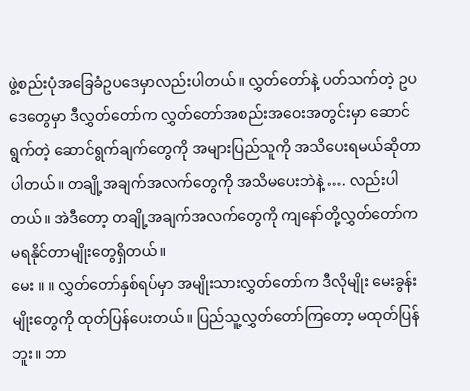ဖွဲ့စည်းပုံအခြေခံဥပဒေမှာလည်းပါတယ်။ လွှတ်တော်နဲ့ ပတ်သက်တဲ့ ဥပဒေတွေမှာ ဒီလွှတ်တော်က လွှတ်တော်အစည်းအဝေးအတွင်းမှာ ဆောင်ရွက်တဲ့ ဆောင်ရွက်ချက်တွေကို အများပြည်သူကို အသိပေးရမယ်ဆိုတာပါတယ်။ တချို့အချက်အလက်တွေကို အသိမပေးဘဲနဲ့ …. လည်းပါတယ်။ အဲဒီတော့ တချို့အချက်အလက်တွေကို ကျနော်တို့လွှတ်တော်က မရနိုင်တာမျိုးတွေရှိတယ်။
မေး ။ ။ လွှတ်တော်နှစ်ရပ်မှာ အမျိုးသားလွှတ်တော်က ဒီလိုမျိုး မေးခွန်းမျိုးတွေကို ထုတ်ပြန်ပေးတယ်။ ပြည်သူ့လွှတ်တော်ကြတော့ မထုတ်ပြန်ဘူး။ ဘာ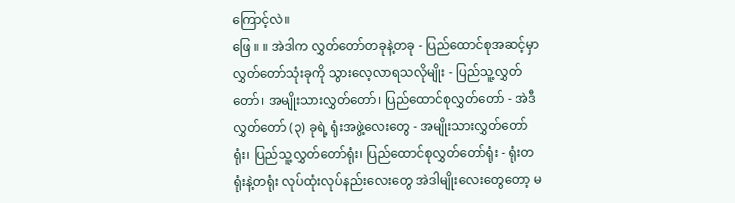ကြောင့်လဲ။
ဖြေ ။ ။ အဲဒါက လွှတ်တော်တခုနဲ့တခု - ပြည်ထောင်စုအဆင့်မှာ လွှတ်တော်သုံးခုကို သွားလေ့လာရသလိုမျိုး - ပြည်သူ့လွှတ်တော်၊ အမျိုးသားလွှတ်တော်၊ ပြည်ထောင်စုလွှတ်တော် - အဲဒီလွှတ်တော် (၃) ခုရဲ့ ရုံးအဖွဲ့လေးတွေ - အမျိုးသားလွှတ်တော်ရုံး၊ ပြည်သူ့လွှတ်တော်ရုံး၊ ပြည်ထောင်စုလွှတ်တော်ရုံး - ရုံးတရုံးနဲ့တရုံး လုပ်ထုံးလုပ်နည်းလေးတွေ အဲဒါမျိုးလေးတွေတော့ မ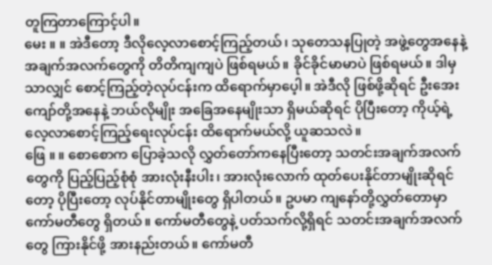တူကြတာကြောင့်ပါ။
မေး ။ ။ အဲဒီတော့ ဒီလိုလေ့လာစောင့်ကြည့်တယ်၊ သုတေသနပြုတဲ့ အဖွဲ့တွေအနေနဲ့ အချက်အလက်တွေကို တိတိကျကျပဲ ဖြစ်ရမယ်။ ခိုင်ခိုင်မာမာပဲ ဖြစ်ရမယ်။ ဒါမှသာလျှင် စောင့်ကြည့်တဲ့လုပ်ငန်းက ထိရောက်မှာပေ့ါ။ အဲဒီလို ဖြစ်ဖို့ဆိုရင် ဦးအေးကျော်တို့အနေနဲ့ ဘယ်လိုမျိုး အခြေအနေမျိုးသာ ရှိမယ်ဆိုရင် ပိုပြီးတော့ ကိုယ့်ရဲ့ လေ့လာစောင့်ကြည့်ရေးလုပ်ငန်း ထိရောက်မယ်လို့ ယူဆသလဲ။
ဖြေ ။ ။ စောစောက ပြောခဲ့သလို လွှတ်တော်ကနေပြီးတော့ သတင်းအချက်အလက်တွေကို ပြည့်ပြည့်စုံစုံ အားလုံးနီးပါး၊ အားလုံးလောက် ထုတ်ပေးနိုင်တာမျိုးဆိုရင်တော့ ပိုပြီးတော့ လုပ်နိုင်တာမျိုးတွေ ရှိပါတယ်။ ဥပမာ ကျနော်တို့လွှတ်တောမှာ ကော်မတီတွေ ရှိတယ်။ ကော်မတီတွေနဲ့ ပတ်သက်လို့ရှိရင် သတင်းအချက်အလက်တွေ ကြားနိုင်ဖို့ အားနည်းတယ်။ ကော်မတီ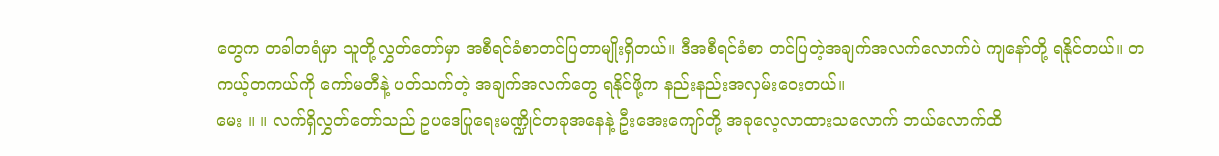တွေက တခါတရံမှာ သူတို့လွှတ်တော်မှာ အစီရင်ခံစာတင်ပြတာမျိုးရှိတယ်။ ဒီအစီရင်ခံစာ တင်ပြတဲ့အချက်အလက်လောက်ပဲ ကျနော်တို့ ရနိုင်တယ်။ တကယ့်တကယ်ကို ကော်မတီနဲ့ ပတ်သက်တဲ့ အချက်အလက်တွေ ရနိုင်ဖို့က နည်းနည်းအလှမ်းဝေးတယ်။
မေး ။ ။ လက်ရှိလွှတ်တော်သည် ဥပဒေပြုရေးမဏ္ဍိုင်တခုအနေနဲ့ ဦးအေးကျော်တို့ အခုလေ့လာထားသလောက် ဘယ်လောက်ထိ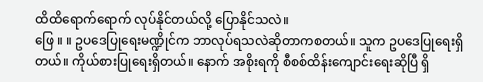ထိထိရောက်ရောက် လုပ်နိုင်တယ်လို့ ပြောနိုင်သလဲ။
ဖြေ ။ ။ ဥပဒေပြုရေးမဏ္ဍိုင်က ဘာလုပ်ရသလဲဆိုတာကစတယ်။ သူက ဥပဒေပြုရေးရှိတယ်။ ကိုယ်စားပြုရေးရှိတယ်။ နောက် အစိုးရကို စီစစ်ထိန်းကျောင်းရေးဆိုပြီ ရှိ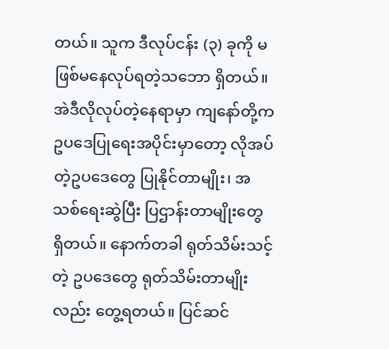တယ်။ သူက ဒီလုပ်ငန်း (၃) ခုကို မဖြစ်မနေလုပ်ရတဲ့သဘော ရှိတယ်။ အဲဒီလိုလုပ်တဲ့နေရာမှာ ကျနော်တို့က ဥပဒေပြုရေးအပိုင်းမှာတော့ လိုအပ်တဲ့ဥပဒေတွေ ပြုနိုင်တာမျိုး၊ အသစ်ရေးဆွဲပြီး ပြဌာန်းတာမျိုးတွေ ရှိတယ်။ နောက်တခါ ရုတ်သိမ်းသင့်တဲ့ ဥပဒေတွေ ရုတ်သိမ်းတာမျိုးလည်း တွေ့ရတယ်။ ပြင်ဆင်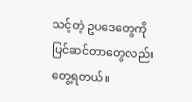သင့်တဲ့ ဥပဒေတွေကို ပြင်ဆင်တာတွေလည်း တွေ့ရတယ်။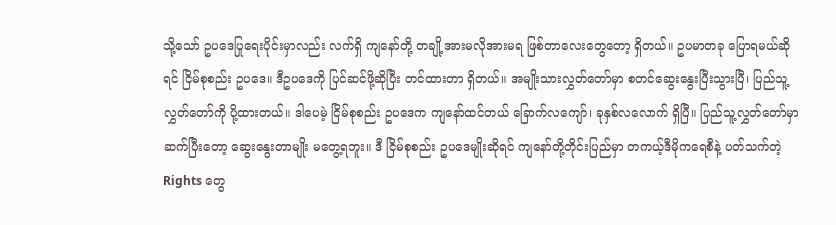သို့သော် ဥပဒေပြုရေးပိုင်းမှာလည်း လက်ရှိ ကျနော်တို့ တချို့အားမလိုအားမရ ဖြစ်တာလေးတွေတော့ ရှိတယ်။ ဥပမာတခု ပြောရမယ်ဆိုရင် ငြိမ်စုစည်း ဥပဒေ။ ဒီဥပဒေကို ပြင်ဆင်ဖို့ဆိုပြီး တင်ထားတာ ရှိတယ်။ အမျိုးသားလွှတ်တော်မှာ စတင်ဆွေးနွေးပြီးသွားပြီ၊ ပြည်သူ့လွှတ်တော်ကို ပို့ထားတယ်။ ဒါပေမဲ့ ငြိမ်စုစည်း ဥပဒေက ကျနော်ထင်တယ် ခြောက်လကျော်၊ ခုနှစ်လလောက် ရှိပြီ။ ပြည်သူ့လွှတ်တော်မှာဆက်ပြီးတော့ ဆွေးနွေးတာမျိုး မတွေ့ရဘူး။ ဒီ ငြိမ်စုစည်း ဥပဒေမျိုးဆိုရင် ကျနော်တို့တိုင်းပြည်မှာ တကယ့်ဒီမိုကရေစီနဲ့ ပတ်သက်တဲ့ Rights တွေ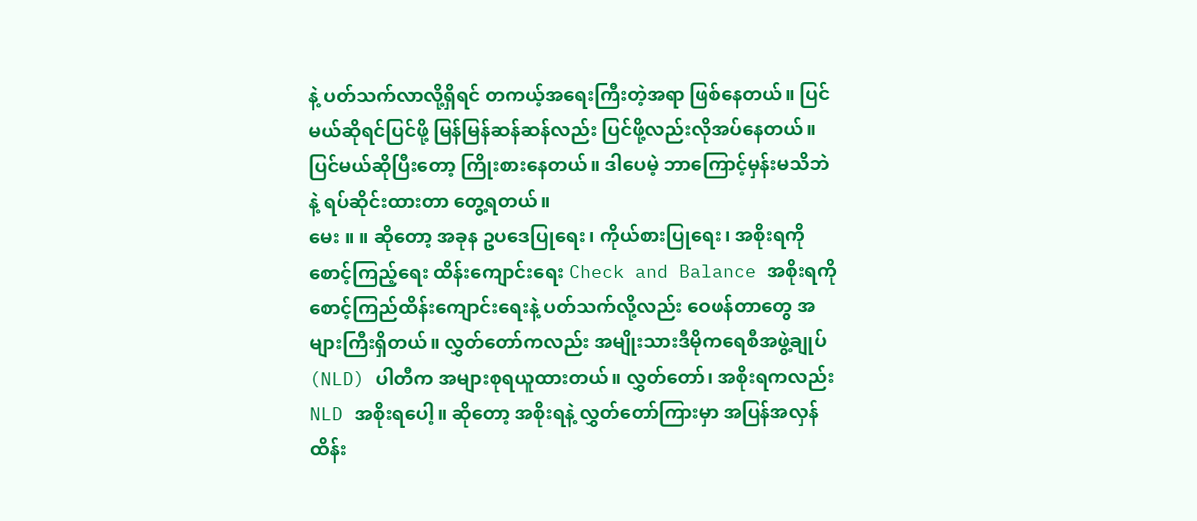နဲ့ ပတ်သက်လာလို့ရှိရင် တကယ့်အရေးကြီးတဲ့အရာ ဖြစ်နေတယ်။ ပြင်မယ်ဆိုရင်ပြင်ဖို့ မြန်မြန်ဆန်ဆန်လည်း ပြင်ဖို့လည်းလိုအပ်နေတယ်။ ပြင်မယ်ဆိုပြီးတော့ ကြိုးစားနေတယ်။ ဒါပေမဲ့ ဘာကြောင့်မှန်းမသိဘဲနဲ့ ရပ်ဆိုင်းထားတာ တွေ့ရတယ်။
မေး ။ ။ ဆိုတော့ အခုန ဥပဒေပြုရေး၊ ကိုယ်စားပြုရေး၊ အစိုးရကိုစောင့်ကြည့်ရေး ထိန်းကျောင်းရေး Check and Balance အစိုးရကို စောင့်ကြည်ထိန်းကျောင်းရေးနဲ့ ပတ်သက်လို့လည်း ဝေဖန်တာတွေ အများကြီးရှိတယ်။ လွှတ်တော်ကလည်း အမျိုးသားဒီမိုကရေစီအဖွဲ့ချုပ် (NLD) ပါတီက အများစုရယူထားတယ်။ လွှတ်တော်၊ အစိုးရကလည်း NLD အစိုးရပေါ့။ ဆိုတော့ အစိုးရနဲ့ လွှတ်တော်ကြားမှာ အပြန်အလှန်ထိန်း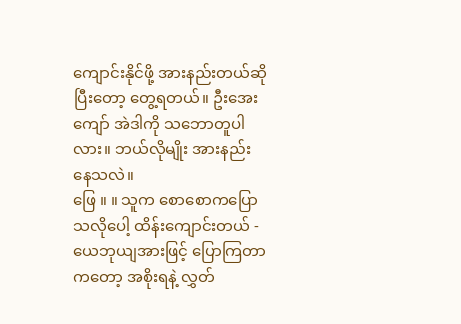ကျောင်းနိုင်ဖို့ အားနည်းတယ်ဆိုပြီးတော့ တွေ့ရတယ်။ ဦးအေးကျော် အဲဒါကို သဘောတူပါလား။ ဘယ်လိုမျိုး အားနည်းနေသလဲ။
ဖြေ ။ ။ သူက စောစောကပြောသလိုပေါ့ ထိန်းကျောင်းတယ် - ယေဘုယျအားဖြင့် ပြောကြတာကတော့ အစိုးရနဲ့ လွှတ်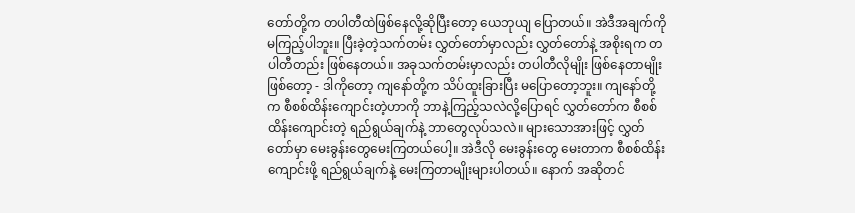တော်တို့က တပါတီထဲဖြစ်နေလို့ဆိုပြီးတော့ ယေဘုယျ ပြောတယ်။ အဲဒီအချက်ကို မကြည့်ပါဘူး။ ပြီးခဲ့တဲ့သက်တမ်း လွှတ်တော်မှာလည်း လွှတ်တော်နဲ့ အစိုးရက တပါတီတည်း ဖြစ်နေတယ်။ အခုသက်တမ်းမှာလည်း တပါတီလိုမျိုး ဖြစ်နေတာမျိုးဖြစ်တော့ - ဒါကိုတော့ ကျနော်တို့က သိပ်ထူးခြားပြီး မပြောတော့ဘူး။ ကျနော်တို့က စီစစ်ထိန်းကျောင်းတဲ့ဟာကို ဘာနဲ့ကြည့်သလဲလို့ပြောရင် လွှတ်တော်က စီစစ်ထိန်းကျောင်းတဲ့ ရည်ရွယ်ချက်နဲ့ ဘာတွေလုပ်သလဲ။ များသောအားဖြင့် လွှတ်တော်မှာ မေးခွန်းတွေမေးကြတယ်ပေါ့။ အဲဒီလို မေးခွန်းတွေ မေးတာက စီစစ်ထိန်းကျောင်းဖို့ ရည်ရွယ်ချက်နဲ့ မေးကြတာမျိုးများပါတယ်။ နောက် အဆိုတင်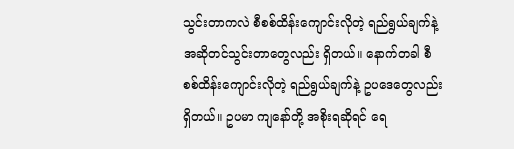သွင်းတာကလဲ စီစစ်ထိန်းကျောင်းလိုတဲ့ ရည်ရွယ်ချက်နဲ့ အဆိုတင်သွင်းတာတွေလည်း ရှိတယ်။ နောက်တခါ စီစစ်ထိန်းကျောင်းလိုတဲ့ ရည်ရွယ်ချက်နဲ့ ဥပဒေတွေလည်း ရှိတယ်။ ဥပမာ ကျနော်တို့ အစိုးရဆိုရင် ရေ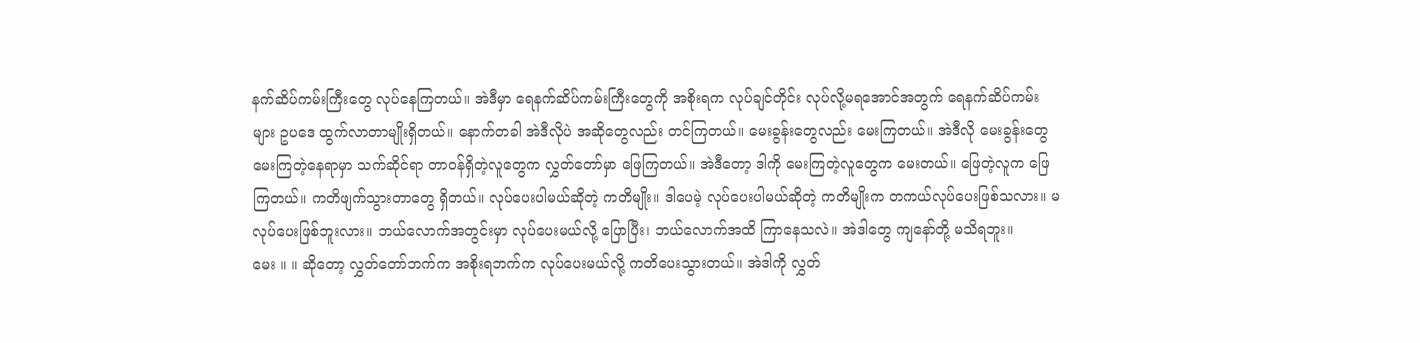နက်ဆိပ်ကမ်းကြီးတွေ လုပ်နေကြတယ်။ အဲဒီမှာ ရေနက်ဆိပ်ကမ်းကြီးတွေကို အစိုးရက လုပ်ချင်တိုင်း လုပ်လို့မရအောင်အတွက် ရေနက်ဆိပ်ကမ်းများ ဥပဒေ ထွက်လာတာမျိုးရှိတယ်။ နောက်တခါ အဲဒီလိုပဲ အဆိုတွေလည်း တင်ကြတယ်။ မေးခွန်းတွေလည်း မေးကြတယ်။ အဲဒီလို မေးခွန်းတွေ မေးကြတဲ့နေရာမှာ သက်ဆိုင်ရာ တာဝန်ရှိတဲ့လူတွေက လွှတ်တော်မှာ ဖြေကြတယ်။ အဲဒီတော့ ဒါကို မေးကြတဲ့လူတွေက မေးတယ်။ ဖြေတဲ့လူက ဖြေကြတယ်။ ကတိဖျက်သွားတာတွေ ရှိတယ်။ လုပ်ပေးပါမယ်ဆိုတဲ့ ကတိမျိုး။ ဒါပေမဲ့ လုပ်ပေးပါမယ်ဆိုတဲ့ ကတိမျိုးက တကယ်လုပ်ပေးဖြစ်သလား။ မလုပ်ပေးဖြစ်ဘူးလား။ ဘယ်လောက်အတွင်းမှာ လုပ်ပေးမယ်လို့ ပြောပြီး၊ ဘယ်လောက်အထိ ကြာနေသလဲ။ အဲဒါတွေ ကျနော်တို့ မသိရဘူး။
မေး ။ ။ ဆိုတော့ လွှတ်တော်ဘက်က အစိုးရဘက်က လုပ်ပေးမယ်လို့ ကတိပေးသွားတယ်။ အဲဒါကို လွှတ်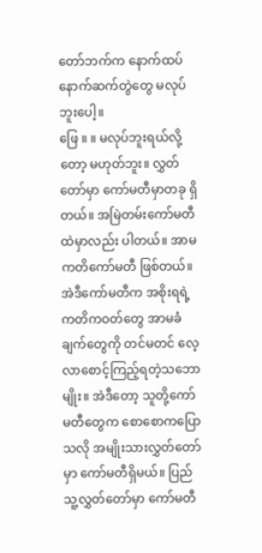တော်ဘက်က နောက်ထပ်နောက်ဆက်တွဲတွေ မလုပ်ဘူးပေါ့။
ဖြေ ။ ။ မလုပ်ဘူးရယ်လို့တော့ မဟုတ်ဘူး။ လွှတ်တော်မှာ ကော်မတီမှာတခု ရှိတယ်။ အမြဲတမ်းကော်မတီထဲမှာလည်း ပါတယ်။ အာမကတိကော်မတီ ဖြစ်တယ်။ အဲဒီကော်မတီက အစိုးရရဲ့ ကတိကဝတ်တွေ အာမခံချက်တွေကို တင်မတင် လေ့လာစောင့်ကြည့်ရတဲ့သဘောမျိုး။ အဲဒီတော့ သူတို့ကော်မတီတွေက စောစောကပြောသလို အမျိုးသားလွှတ်တော်မှာ ကော်မတီရှိမယ်။ ပြည်သူ့လွှတ်တော်မှာ ကော်မတီ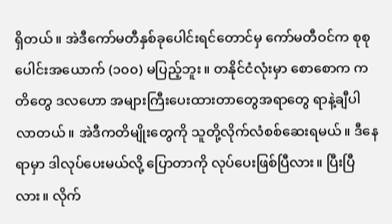ရှိတယ်။ အဲဒီကော်မတီနှစ်ခုပေါင်းရင်တောင်မှ ကော်မတီဝင်က စုစုပေါင်းအယောက် (၁၀၀) မပြည့်ဘူး။ တနိုင်ငံလုံးမှာ စောစောက ကတိတွေ ဒလဟော အများကြီးပေးထားတာတွေအရာတွေ ရာနဲ့ချီပါလာတယ်။ အဲဒီကတိမျိုးတွေကို သူတို့လိုက်လံစစ်ဆေးရမယ်။ ဒီနေရာမှာ ဒါလုပ်ပေးမယ်လို့ ပြောတာကို လုပ်ပေးဖြစ်ပြီလား။ ပြီးပြီလား။ လိုက်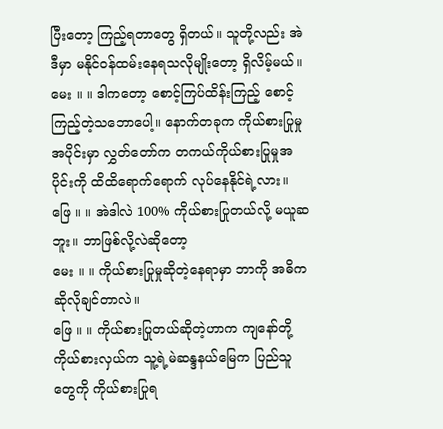ပြီးတော့ ကြည့်ရတာတွေ ရှိတယ်။ သူတို့လည်း အဲဒီမှာ မနိုင်ဝန်ထမ်းနေရသလိုမျိုးတော့ ရှိလိမ့်မယ်။
မေး ။ ။ ဒါကတော့ စောင့်ကြပ်ထိန်းကြည့် စောင့်ကြည့်တဲ့သဘောပေါ့။ နောက်တခုက ကိုယ်စားပြုမှုအပိုင်းမှာ လွှတ်တော်က တကယ်ကိုယ်စားပြုမှုအပိုင်းကို ထိထိရောက်ရောက် လုပ်နေနိုင်ရဲ့လား။
ဖြေ ။ ။ အဲဒါလဲ 100% ကိုယ်စားပြုတယ်လို့ မယူဆဘူး။ ဘာဖြစ်လို့လဲဆိုတော့
မေး ။ ။ ကိုယ်စားပြုမှုဆိုတဲ့နေရာမှာ ဘာကို အဓိက ဆိုလိုချင်တာလဲ။
ဖြေ ။ ။ ကိုယ်စားပြုတယ်ဆိုတဲ့ဟာက ကျနော်တို့ ကိုယ်စားလှယ်က သူ့ရဲ့မဲဆန္ဒနယ်မြေက ပြည်သူတွေကို ကိုယ်စားပြုရ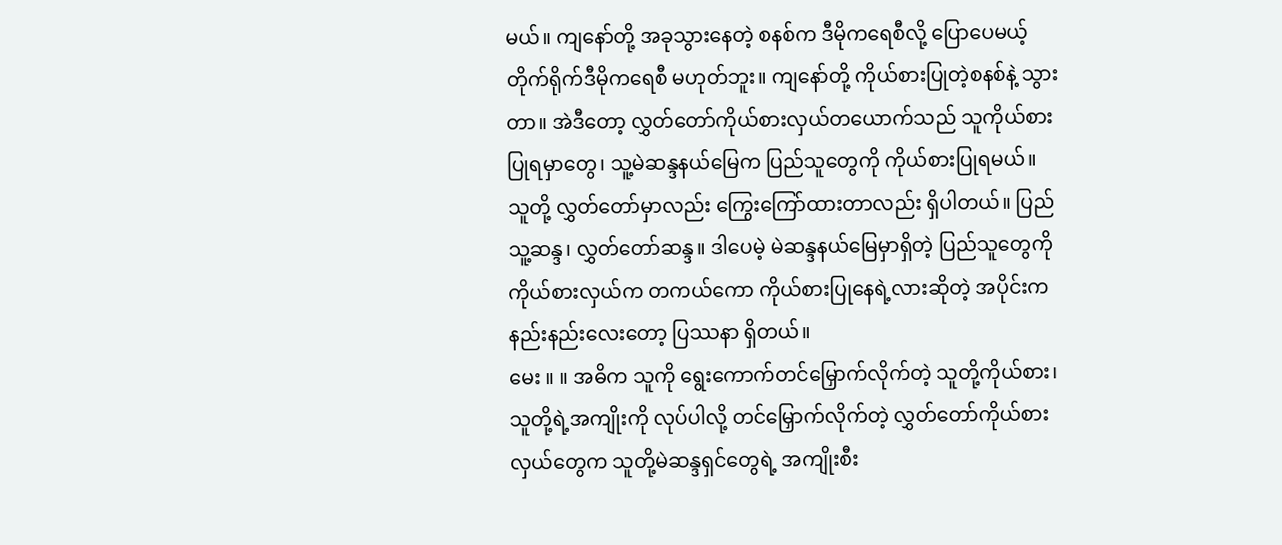မယ်။ ကျနော်တို့ အခုသွားနေတဲ့ စနစ်က ဒီမိုကရေစီလို့ ပြောပေမယ့် တိုက်ရိုက်ဒီမိုကရေစီ မဟုတ်ဘူး။ ကျနော်တို့ ကိုယ်စားပြုတဲ့စနစ်နဲ့ သွားတာ။ အဲဒီတော့ လွှတ်တော်ကိုယ်စားလှယ်တယောက်သည် သူကိုယ်စားပြုရမှာတွေ၊ သူ့မဲဆန္ဒနယ်မြေက ပြည်သူတွေကို ကိုယ်စားပြုရမယ်။ သူတို့ လွှတ်တော်မှာလည်း ကြွေးကြော်ထားတာလည်း ရှိပါတယ်။ ပြည်သူ့ဆန္ဒ၊ လွှတ်တော်ဆန္ဒ။ ဒါပေမဲ့ မဲဆန္ဒနယ်မြေမှာရှိတဲ့ ပြည်သူတွေကို ကိုယ်စားလှယ်က တကယ်ကော ကိုယ်စားပြုနေရဲ့လားဆိုတဲ့ အပိုင်းက နည်းနည်းလေးတော့ ပြဿနာ ရှိတယ်။
မေး ။ ။ အဓိက သူကို ရွေးကောက်တင်မြှောက်လိုက်တဲ့ သူတို့ကိုယ်စား၊ သူတို့ရဲ့အကျိုးကို လုပ်ပါလို့ တင်မြှောက်လိုက်တဲ့ လွှတ်တော်ကိုယ်စားလှယ်တွေက သူတို့မဲဆန္ဒရှင်တွေရဲ့ အကျိုးစီး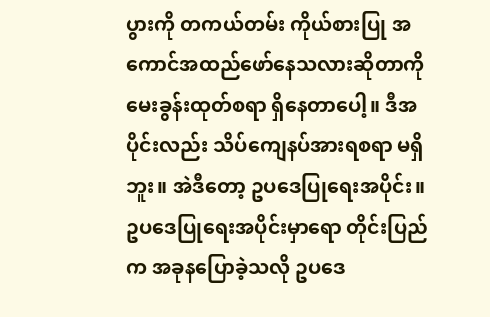ပွားကို တကယ်တမ်း ကိုယ်စားပြု အကောင်အထည်ဖော်နေသလားဆိုတာကို မေးခွန်းထုတ်စရာ ရှိနေတာပေါ့။ ဒီအပိုင်းလည်း သိပ်ကျေနပ်အားရစရာ မရှိဘူး။ အဲဒီတော့ ဥပဒေပြုရေးအပိုင်း။ ဥပဒေပြုရေးအပိုင်းမှာရော တိုင်းပြည်က အခုနပြောခဲ့သလို ဥပဒေ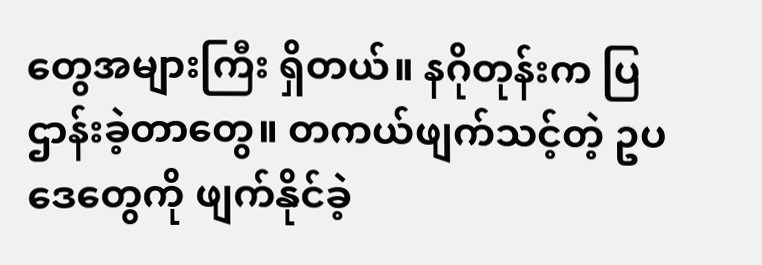တွေအများကြီး ရှိတယ်။ နဂိုတုန်းက ပြဌာန်းခဲ့တာတွေ။ တကယ်ဖျက်သင့်တဲ့ ဥပဒေတွေကို ဖျက်နိုင်ခဲ့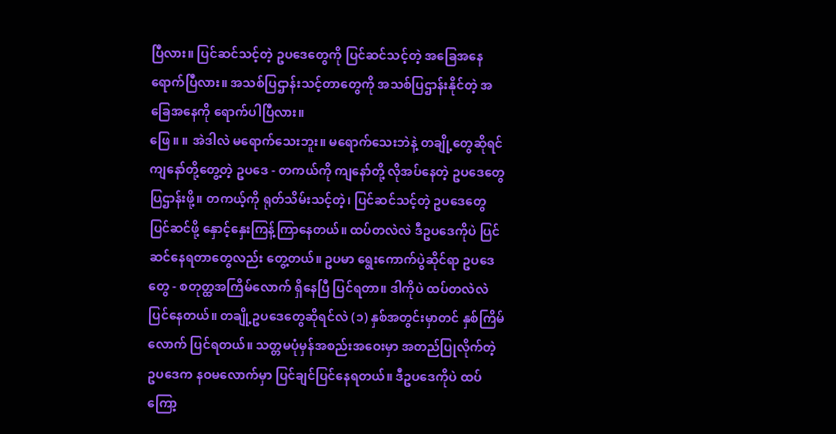ပြီလား။ ပြင်ဆင်သင့်တဲ့ ဥပဒေတွေကို ပြင်ဆင်သင့်တဲ့ အခြေအနေ ရောက်ပြီလား။ အသစ်ပြဌာန်းသင့်တာတွေကို အသစ်ပြဌာန်းနိုင်တဲ့ အခြေအနေကို ရောက်ပါပြီလား။
ဖြေ ။ ။ အဲဒါလဲ မရောက်သေးဘူး။ မရောက်သေးဘဲနဲ့ တချို့တွေဆိုရင် ကျနော်တို့တွေ့တဲ့ ဥပဒေ - တကယ်ကို ကျနော်တို့ လိုအပ်နေတဲ့ ဥပဒေတွေ ပြဌာန်းဖို့။ တကယ့်ကို ရုတ်သိမ်းသင့်တဲ့၊ ပြင်ဆင်သင့်တဲ့ ဥပဒေတွေ ပြင်ဆင်ဖို့ နှောင့်နှေးကြန့်ကြာနေတယ်။ ထပ်တလဲလဲ ဒီဥပဒေကိုပဲ ပြင်ဆင်နေရတာတွေလည်း တွေ့တယ်။ ဥပမာ ရွေးကောက်ပွဲဆိုင်ရာ ဥပဒေတွေ - စတုတ္ထအကြိမ်လောက် ရှိနေပြီ ပြင်ရတာ။ ဒါကိုပဲ ထပ်တလဲလဲ ပြင်နေတယ်။ တချို့ဥပဒေတွေဆိုရင်လဲ (၁) နှစ်အတွင်းမှာတင် နှစ်ကြိမ်လောက် ပြင်ရတယ်။ သတ္တမပုံမှန်အစည်းအဝေးမှာ အတည်ပြုလိုက်တဲ့ ဥပဒေက နဝမလောက်မှာ ပြင်ချင်ပြင်နေရတယ်။ ဒီဥပဒေကိုပဲ ထပ်ကြော့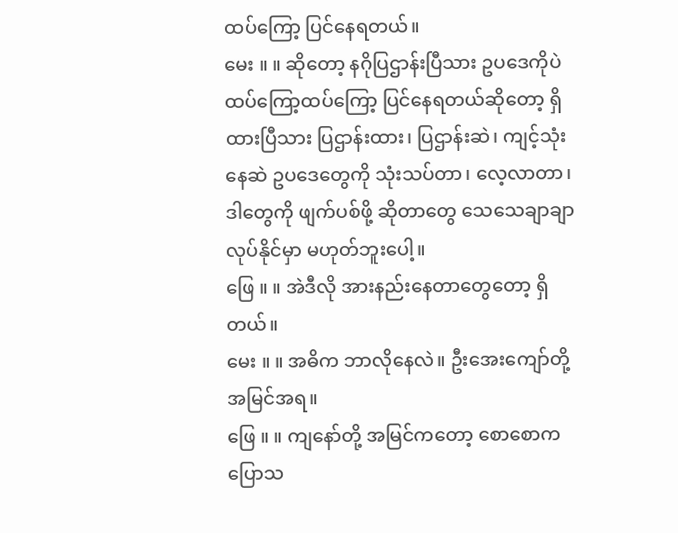ထပ်ကြော့ ပြင်နေရတယ်။
မေး ။ ။ ဆိုတော့ နဂိုပြဌာန်းပြီသား ဥပဒေကိုပဲ ထပ်ကြော့ထပ်ကြော့ ပြင်နေရတယ်ဆိုတော့ ရှိထားပြီသား ပြဌာန်းထား၊ ပြဌာန်းဆဲ၊ ကျင့်သုံးနေဆဲ ဥပဒေတွေကို သုံးသပ်တာ၊ လေ့လာတာ၊ ဒါတွေကို ဖျက်ပစ်ဖို့ ဆိုတာတွေ သေသေချာချာ လုပ်နိုင်မှာ မဟုတ်ဘူးပေါ့။
ဖြေ ။ ။ အဲဒီလို အားနည်းနေတာတွေတော့ ရှိတယ်။
မေး ။ ။ အဓိက ဘာလိုနေလဲ။ ဦးအေးကျော်တို့ အမြင်အရ။
ဖြေ ။ ။ ကျနော်တို့ အမြင်ကတော့ စောစောကပြောသ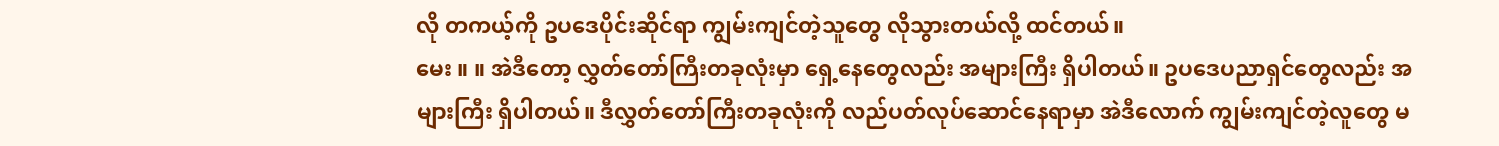လို တကယ့်ကို ဥပဒေပိုင်းဆိုင်ရာ ကျွမ်းကျင်တဲ့သူတွေ လိုသွားတယ်လို့ ထင်တယ်။
မေး ။ ။ အဲဒီတော့ လွှတ်တော်ကြီးတခုလုံးမှာ ရှေ့နေတွေလည်း အများကြီး ရှိပါတယ်။ ဥပဒေပညာရှင်တွေလည်း အများကြီး ရှိပါတယ်။ ဒီလွှတ်တော်ကြီးတခုလုံးကို လည်ပတ်လုပ်ဆောင်နေရာမှာ အဲဒီလောက် ကျွမ်းကျင်တဲ့လူတွေ မ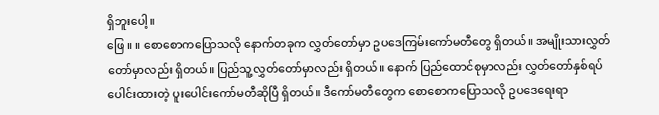ရှိဘူးပေါ့။
ဖြေ ။ ။ စောစောကပြောသလို နောက်တခုက လွှတ်တော်မှာ ဥပဒေကြမ်းကော်မတီတွေ ရှိတယ်။ အမျိုးသားလွှတ်တော်မှာလည်း ရှိတယ်။ ပြည်သူ့လွှတ်တော်မှာလည်း ရှိတယ်။ နောက် ပြည်ထောင်စုမှာလည်း လွှတ်တော်နှစ်ရပ်ပေါင်းထားတဲ့ ပူးပေါင်းကော်မတီဆိုပြီ ရှိတယ်။ ဒီကော်မတီတွေက စောစောကပြောသလို ဥပဒေရေးရာ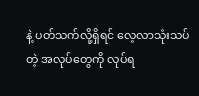နဲ့ ပတ်သက်လို့ရှိရင် လေ့လာသုံးသပ်တဲ့ အလုပ်တွေကို လုပ်ရ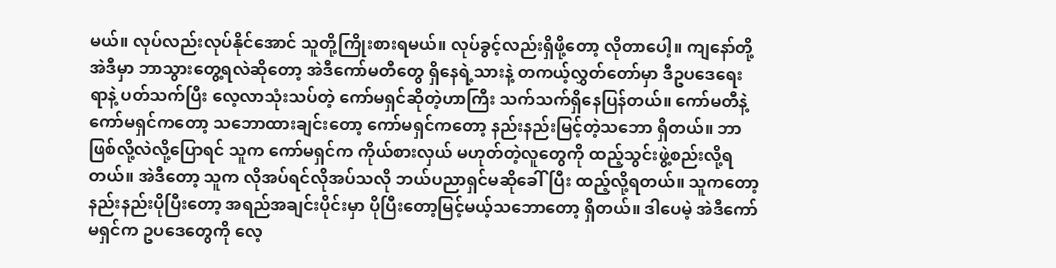မယ်။ လုပ်လည်းလုပ်နိုင်အောင် သူတို့ကြိုးစားရမယ်။ လုပ်ခွင့်လည်းရှိဖို့တော့ လိုတာပေါ့။ ကျနော်တို့ အဲဒီမှာ ဘာသွားတွေ့ရလဲဆိုတော့ အဲဒီကော်မတီတွေ ရှိနေရဲ့သားနဲ့ တကယ့်လွှတ်တော်မှာ ဒီဥပဒေရေးရာနဲ့ ပတ်သက်ပြီး လေ့လာသုံးသပ်တဲ့ ကော်မရှင်ဆိုတဲ့ဟာကြီး သက်သက်ရှိနေပြန်တယ်။ ကော်မတီနဲ့ ကော်မရှင်ကတော့ သဘောထားချင်းတော့ ကော်မရှင်ကတော့ နည်းနည်းမြင့်တဲ့သဘော ရှိတယ်။ ဘာဖြစ်လို့လဲလို့ပြောရင် သူက ကော်မရှင်က ကိုယ်စားလှယ် မဟုတ်တဲ့လူတွေကို ထည့်သွင်းဖွဲ့စည်းလို့ရတယ်။ အဲဒီတော့ သူက လိုအပ်ရင်လိုအပ်သလို ဘယ်ပညာရှင်မဆိုခေါ်ပြီး ထည့်လို့ရတယ်။ သူကတော့ နည်းနည်းပိုပြီးတော့ အရည်အချင်းပိုင်းမှာ ပိုပြီးတော့မြင့်မယ့်သဘောတော့ ရှိတယ်။ ဒါပေမဲ့ အဲဒီကော်မရှင်က ဥပဒေတွေကို လေ့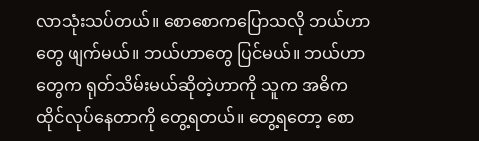လာသုံးသပ်တယ်။ စောစောကပြောသလို ဘယ်ဟာတွေ ဖျက်မယ်။ ဘယ်ဟာတွေ ပြင်မယ်။ ဘယ်ဟာတွေက ရုတ်သိမ်းမယ်ဆိုတဲ့ဟာကို သူက အဓိကထိုင်လုပ်နေတာကို တွေ့ရတယ်။ တွေ့ရတော့ စော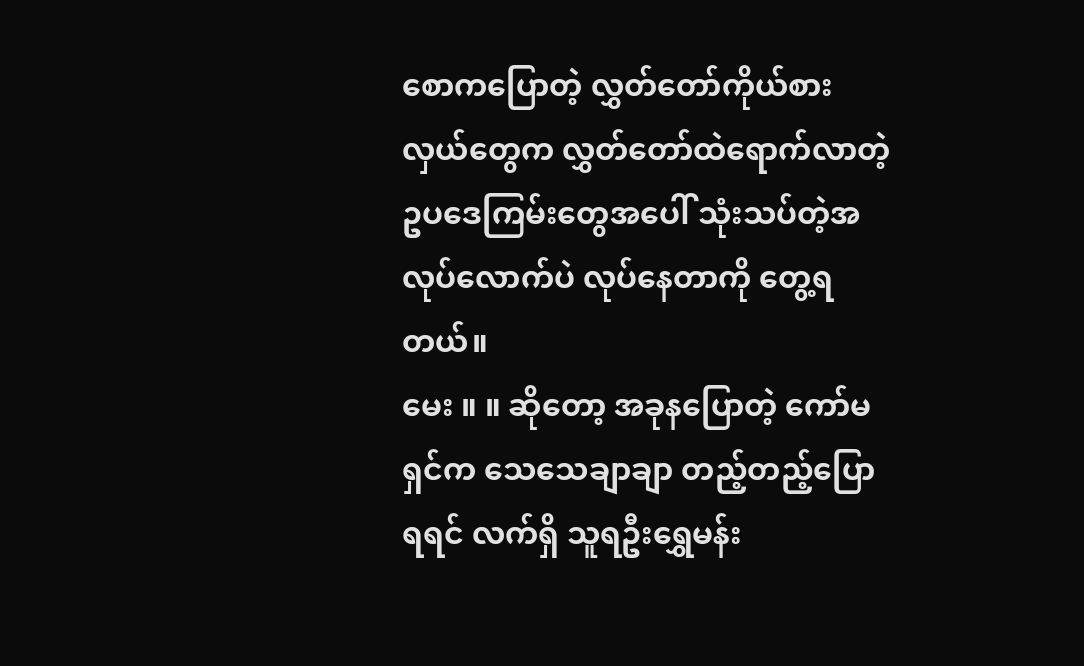စောကပြောတဲ့ လွှတ်တော်ကိုယ်စားလှယ်တွေက လွှတ်တော်ထဲရောက်လာတဲ့ ဥပဒေကြမ်းတွေအပေါ် သုံးသပ်တဲ့အလုပ်လောက်ပဲ လုပ်နေတာကို တွေ့ရတယ်။
မေး ။ ။ ဆိုတော့ အခုနပြောတဲ့ ကော်မရှင်က သေသေချာချာ တည့်တည့်ပြောရရင် လက်ရှိ သူရဦးရွှေမန်း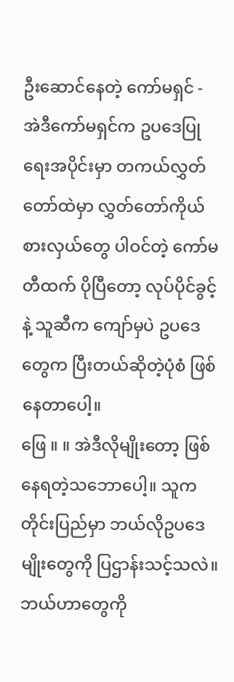ဦးဆောင်နေတဲ့ ကော်မရှင် - အဲဒီကော်မရှင်က ဥပဒေပြုရေးအပိုင်းမှာ တကယ်လွှတ်တော်ထဲမှာ လွှတ်တော်ကိုယ်စားလှယ်တွေ ပါဝင်တဲ့ ကော်မတီထက် ပိုပြီတော့ လုပ်ပိုင်ခွင့်နဲ့ သူဆီက ကျော်မှပဲ ဥပဒေတွေက ပြီးတယ်ဆိုတဲ့ပုံစံ ဖြစ်နေတာပေါ့။
ဖြေ ။ ။ အဲဒီလိုမျိုးတော့ ဖြစ်နေရတဲ့သဘောပေါ့။ သူက တိုင်းပြည်မှာ ဘယ်လိုဥပဒေမျိုးတွေကို ပြဌာန်းသင့်သလဲ။ ဘယ်ဟာတွေကို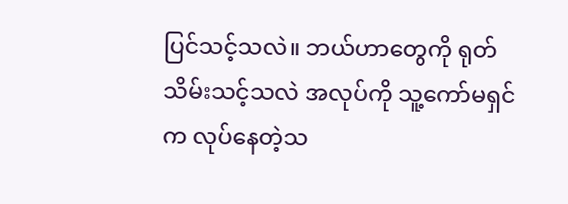ပြင်သင့်သလဲ။ ဘယ်ဟာတွေကို ရုတ်သိမ်းသင့်သလဲ အလုပ်ကို သူ့ကော်မရှင်က လုပ်နေတဲ့သ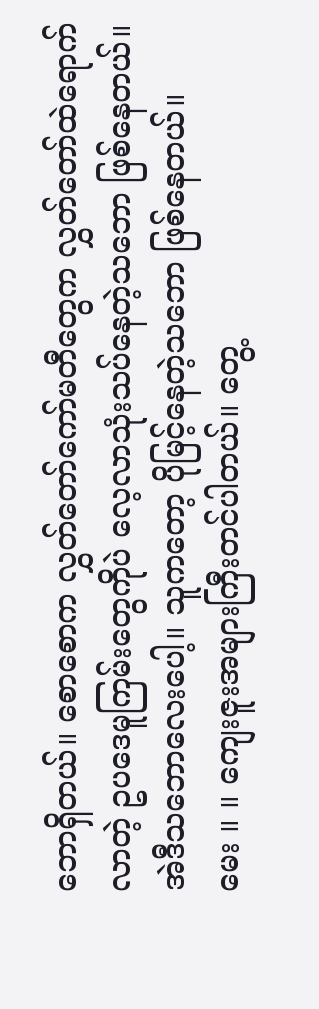ဘောရှိတယ်။ စောစောက လွှတ်တော်ကော်မတီတွေက လွှတ်တော်ထဲရောက်လာတဲ့ ဥပဒေမူကြမ်းတွေကိုပဲ လေ့လာသုံးသပ်နေတဲ့သဘော ဖြစ်နေတယ်။ အဲဒီသဘောလေးပေါ့။ သူကတော့ ပိုမြင့်နေတဲ့သဘော ဖြစ်နေတယ်။
မေး ။ ။ ကျေးဇူးအများကြီးတင်ပါတယ်။ တွေ့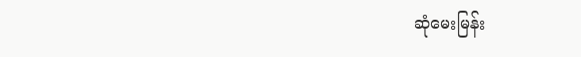ဆုံမေးမြန်း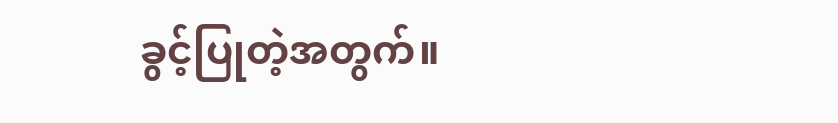ခွင့်ပြုတဲ့အတွက်။